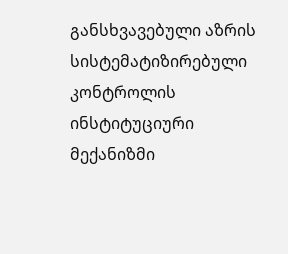განსხვავებული აზრის სისტემატიზირებული კონტროლის ინსტიტუციური მექანიზმი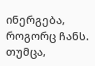ინერგება, როგორც ჩანს. თუმცა,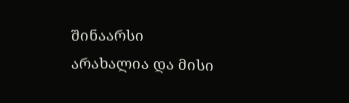შინაარსი არახალია და მისი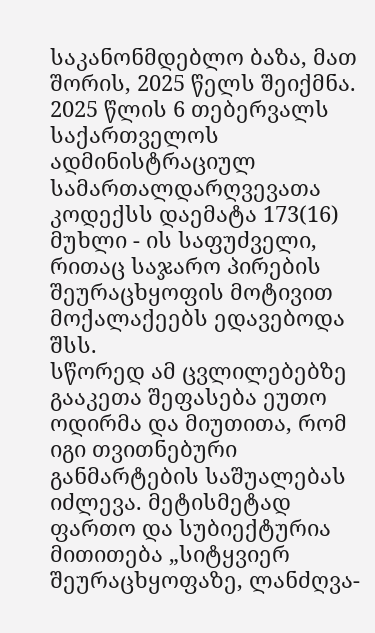საკანონმდებლო ბაზა, მათ შორის, 2025 წელს შეიქმნა.
2025 წლის 6 თებერვალს საქართველოს ადმინისტრაციულ სამართალდარღვევათა კოდექსს დაემატა 173(16) მუხლი - ის საფუძველი, რითაც საჯარო პირების შეურაცხყოფის მოტივით მოქალაქეებს ედავებოდა შსს.
სწორედ ამ ცვლილებებზე გააკეთა შეფასება ეუთო ოდირმა და მიუთითა, რომ იგი თვითნებური განმარტების საშუალებას იძლევა. მეტისმეტად ფართო და სუბიექტურია მითითება „სიტყვიერ შეურაცხყოფაზე, ლანძღვა-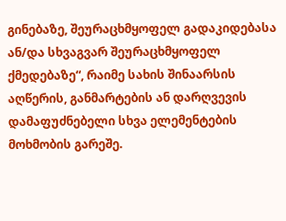გინებაზე, შეურაცხმყოფელ გადაკიდებასა ან/და სხვაგვარ შეურაცხმყოფელ ქმედებაზე“, რაიმე სახის შინაარსის აღწერის, განმარტების ან დარღვევის დამაფუძნებელი სხვა ელემენტების მოხმობის გარეშე.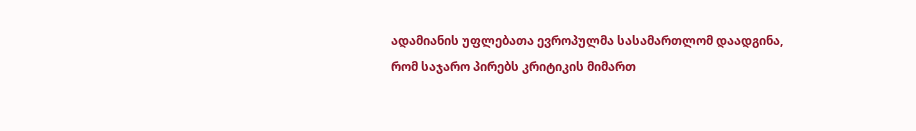ადამიანის უფლებათა ევროპულმა სასამართლომ დაადგინა, რომ საჯარო პირებს კრიტიკის მიმართ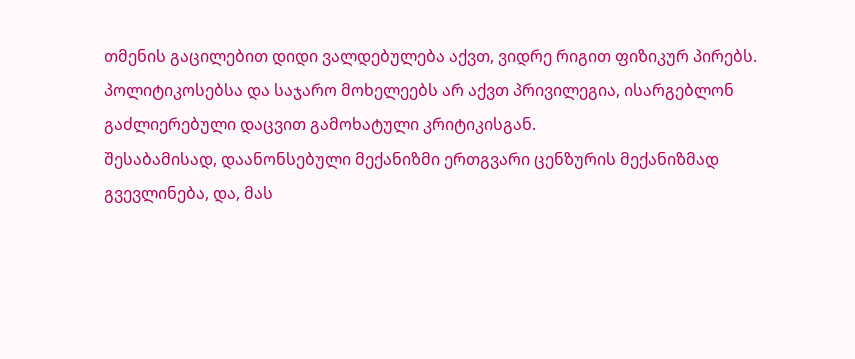თმენის გაცილებით დიდი ვალდებულება აქვთ, ვიდრე რიგით ფიზიკურ პირებს.
პოლიტიკოსებსა და საჯარო მოხელეებს არ აქვთ პრივილეგია, ისარგებლონ გაძლიერებული დაცვით გამოხატული კრიტიკისგან.
შესაბამისად, დაანონსებული მექანიზმი ერთგვარი ცენზურის მექანიზმად გვევლინება, და, მას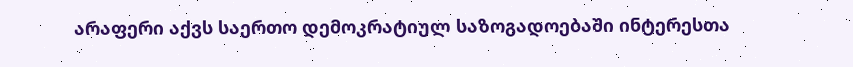არაფერი აქვს საერთო დემოკრატიულ საზოგადოებაში ინტერესთა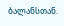ბალანსთან.